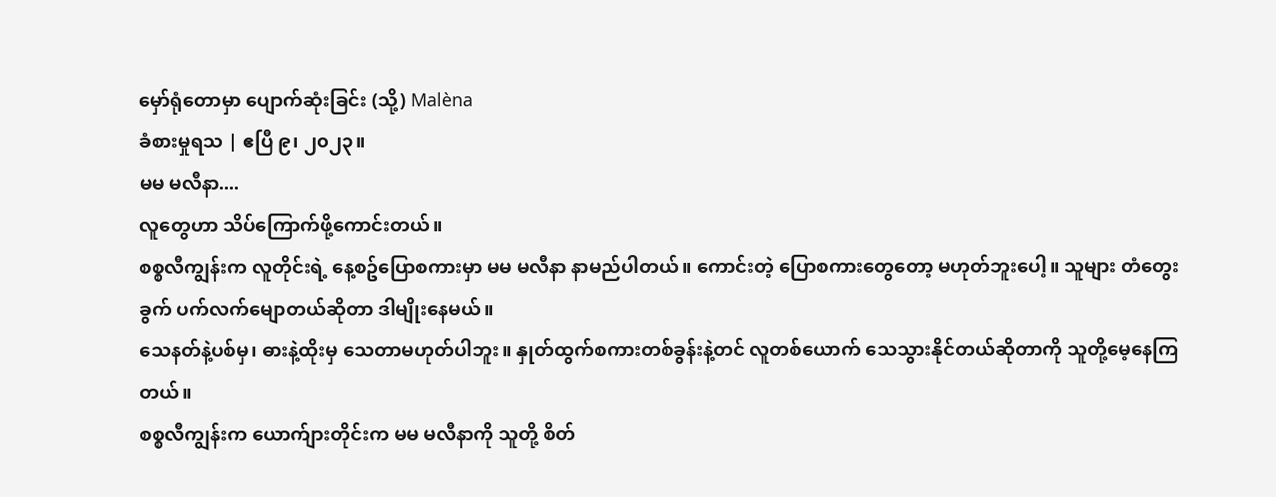မှော်ရုံတောမှာ ပျောက်ဆုံးခြင်း (သို့) Malèna
ခံစားမှုရသ | ဧပြီ ၉၊ ၂၀၂၃။
မမ မလီနာ....
လူတွေဟာ သိပ်ကြောက်ဖို့ကောင်းတယ်။
စစ္စလီကျွန်းက လူတိုင်းရဲ့ နေ့စဥ်ပြောစကားမှာ မမ မလီနာ နာမည်ပါတယ်။ ကောင်းတဲ့ ပြောစကားတွေတော့ မဟုတ်ဘူးပေါ့။ သူများ တံတွေးခွက် ပက်လက်မျောတယ်ဆိုတာ ဒါမျိုးနေမယ်။
သေနတ်နဲ့ပစ်မှ၊ ဓားနဲ့ထိုးမှ သေတာမဟုတ်ပါဘူး။ နှုတ်ထွက်စကားတစ်ခွန်းနဲ့တင် လူတစ်ယောက် သေသွားနိုင်တယ်ဆိုတာကို သူတို့မေ့နေကြတယ်။
စစ္စလီကျွန်းက ယောက်ျားတိုင်းက မမ မလီနာကို သူတို့ စိတ်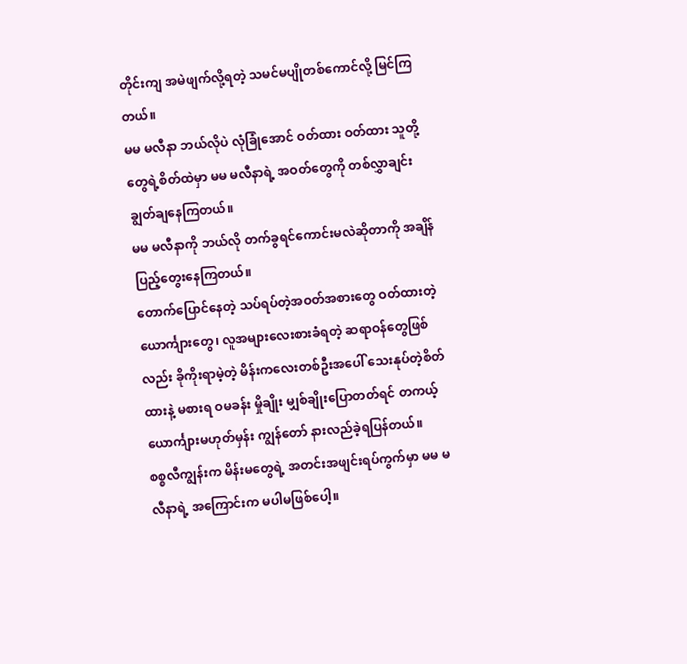တိုင်းကျ အမဲဖျက်လို့ရတဲ့ သမင်မပျိုတစ်ကောင်လို့ မြင်ကြတယ်။
မမ မလီနာ ဘယ်လိုပဲ လုံခြုံအောင် ဝတ်ထား ဝတ်ထား သူတို့တွေရဲ့စိတ်ထဲမှာ မမ မလီနာရဲ့ အဝတ်တွေကို တစ်လွှာချင်း ချွတ်ချနေကြတယ်။
မမ မလီနာကို ဘယ်လို တက်ခွရင်ကောင်းမလဲဆိုတာကို အချိန်ပြည့်တွေးနေကြတယ်။
တောက်ပြောင်နေတဲ့ သပ်ရပ်တဲ့အဝတ်အစားတွေ ဝတ်ထားတဲ့ ယောင်္ကျားတွေ၊ လူအများလေးစားခံရတဲ့ ဆရာဝန်တွေဖြစ်လည်း ခိုကိုးရာမဲ့တဲ့ မိန်းကလေးတစ်ဦးအပေါ် သေးနုပ်တဲ့စိတ်ထားနဲ့ မစားရ ဝမခန်း မှိုချိုး မျှစ်ချိုးပြောတတ်ရင် တကယ့်ယောင်္ကျားမဟုတ်မှန်း ကျွန်တော် နားလည်ခဲ့ရပြန်တယ်။
စစ္စလီကျွန်းက မိန်းမတွေရဲ့ အတင်းအဖျင်းရပ်ကွက်မှာ မမ မလီနာရဲ့ အကြောင်းက မပါမဖြစ်ပေါ့။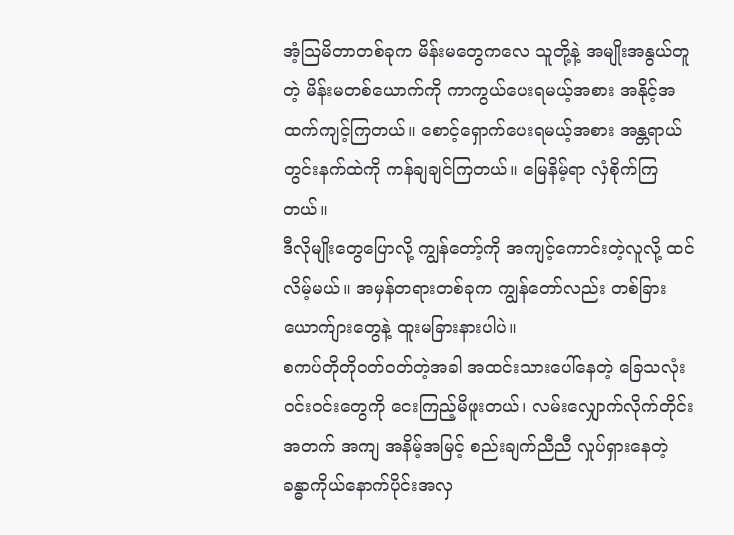အံ့သြမိတာတစ်ခုက မိန်းမတွေကလေ သူတို့နဲ့ အမျိုးအနွယ်တူတဲ့ မိန်းမတစ်ယောက်ကို ကာကွယ်ပေးရမယ့်အစား အနိုင့်အထက်ကျင့်ကြတယ်။ စောင့်ရှောက်ပေးရမယ့်အစား အန္တရာယ်တွင်းနက်ထဲကို ကန်ချချင်ကြတယ်။ မြေနိမ့်ရာ လှံစိုက်ကြတယ်။
ဒီလိုမျိုးတွေပြောလို့ ကျွန်တော့်ကို အကျင့်ကောင်းတဲ့လူလို့ ထင်လိမ့်မယ်။ အမှန်တရားတစ်ခုက ကျွန်တော်လည်း တစ်ခြားယောက်ျားတွေနဲ့ ထူးမခြားနားပါပဲ။
စကပ်တိုတိုဝတ်ဝတ်တဲ့အခါ အထင်းသားပေါ်နေတဲ့ ခြေသလုံးဝင်းဝင်းတွေကို ငေးကြည့်မိဖူးတယ်၊ လမ်းလျှောက်လိုက်တိုင်း အတက် အကျ အနိမ့်အမြင့် စည်းချက်ညီညီ လှုပ်ရှားနေတဲ့ ခန္ဓာကိုယ်နောက်ပိုင်းအလှ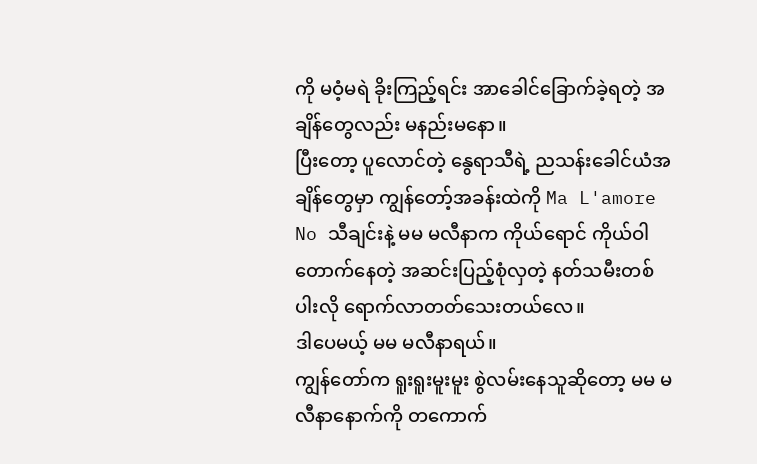ကို မဝံ့မရဲ ခိုးကြည့်ရင်း အာခေါင်ခြောက်ခဲ့ရတဲ့ အချိန်တွေလည်း မနည်းမနော။
ပြီးတော့ ပူလောင်တဲ့ နွေရာသီရဲ့ ညသန်းခေါင်ယံအချိန်တွေမှာ ကျွန်တော့်အခန်းထဲကို Ma L'amore No သီချင်းနဲ့ မမ မလီနာက ကိုယ်ရောင် ကိုယ်ဝါတောက်နေတဲ့ အဆင်းပြည့်စုံလှတဲ့ နတ်သမီးတစ်ပါးလို ရောက်လာတတ်သေးတယ်လေ။
ဒါပေမယ့် မမ မလီနာရယ်။
ကျွန်တော်က ရူးရူးမူးမူး စွဲလမ်းနေသူဆိုတော့ မမ မလီနာနောက်ကို တကောက်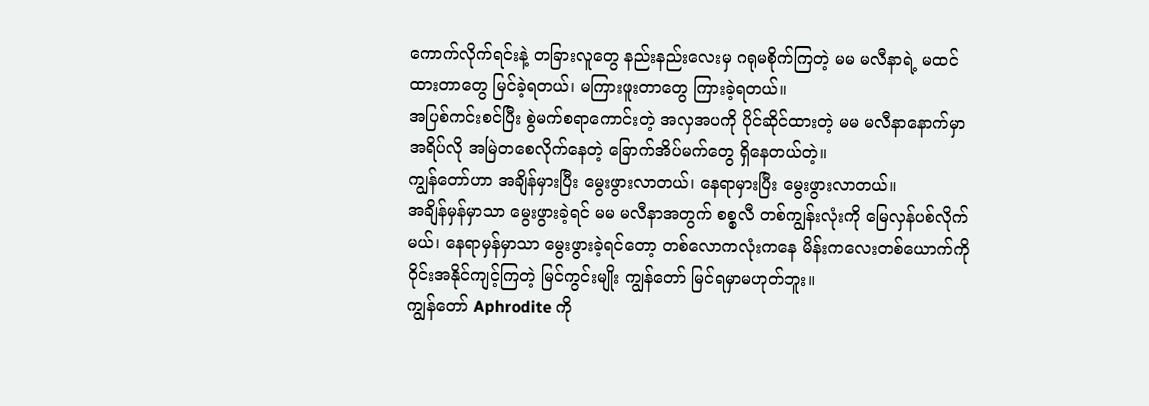ကောက်လိုက်ရင်းနဲ့ တခြားလူတွေ နည်းနည်းလေးမှ ဂရုမစိုက်ကြတဲ့ မမ မလီနာရဲ့ မထင်ထားတာတွေ မြင်ခဲ့ရတယ်၊ မကြားဖူးတာတွေ ကြားခဲ့ရတယ်။
အပြစ်ကင်းစင်ပြီး စွဲမက်စရာကောင်းတဲ့ အလှအပကို ပိုင်ဆိုင်ထားတဲ့ မမ မလီနာနောက်မှာ အရိပ်လို အမြဲတစေလိုက်နေတဲ့ ခြောက်အိပ်မက်တွေ ရှိနေတယ်တဲ့။
ကျွန်တော်ဟာ အချိန်မှားပြီး မွေးဖွားလာတယ်၊ နေရာမှားပြီး မွေးဖွားလာတယ်။
အချိန်မှန်မှာသာ မွေးဖွားခဲ့ရင် မမ မလီနာအတွက် စစ္စလီ တစ်ကျွန်းလုံးကို မြေလှန်ပစ်လိုက်မယ်၊ နေရာမှန်မှာသာ မွေးဖွားခဲ့ရင်တော့ တစ်လောကလုံးကနေ မိန်းကလေးတစ်ယောက်ကို ဝိုင်းအနိုင်ကျင့်ကြတဲ့ မြင်ကွင်းမျိုး ကျွန်တော် မြင်ရမှာမဟုတ်ဘူး။
ကျွန်တော် Aphrodite ကို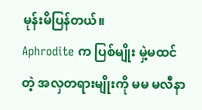မုန်းမိပြန်တယ်။
Aphrodite က ပြစ်မျိုး မှဲ့မထင်တဲ့ အလှတရားမျိုးကို မမ မလီနာ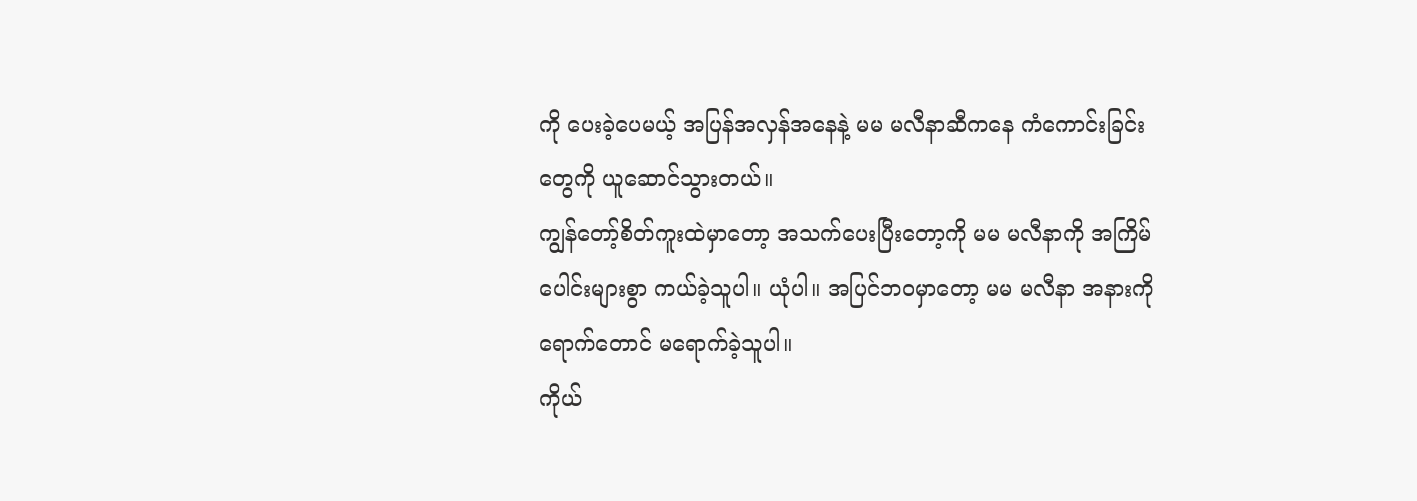ကို ပေးခဲ့ပေမယ့် အပြန်အလှန်အနေနဲ့ မမ မလီနာဆီကနေ ကံကောင်းခြင်းတွေကို ယူဆောင်သွားတယ်။
ကျွန်တော့်စိတ်ကူးထဲမှာတော့ အသက်ပေးပြီးတော့ကို မမ မလီနာကို အကြိမ်ပေါင်းများစွာ ကယ်ခဲ့သူပါ။ ယုံပါ။ အပြင်ဘဝမှာတော့ မမ မလီနာ အနားကို ရောက်တောင် မရောက်ခဲ့သူပါ။
ကိုယ်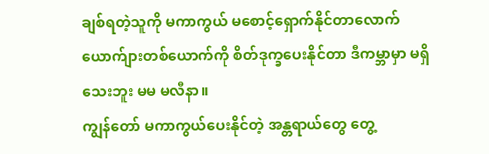ချစ်ရတဲ့သူကို မကာကွယ် မစောင့်ရှောက်နိုင်တာလောက် ယောက်ျားတစ်ယောက်ကို စိတ်ဒုက္ခပေးနိုင်တာ ဒီကမ္ဘာမှာ မရှိသေးဘူး မမ မလီနာ။
ကျွန်တော် မကာကွယ်ပေးနိုင်တဲ့ အန္တရာယ်တွေ တွေ့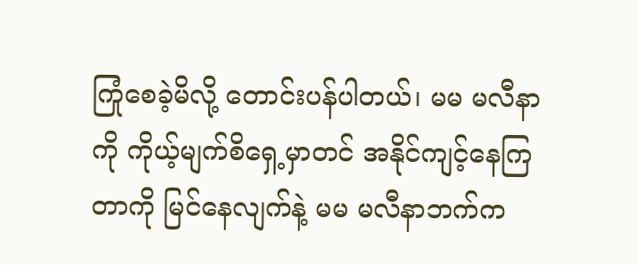ကြုံစေခဲ့မိလို့ တောင်းပန်ပါတယ်၊ မမ မလီနာကို ကိုယ့်မျက်စိရှေ့မှာတင် အနိုင်ကျင့်နေကြတာကို မြင်နေလျက်နဲ့ မမ မလီနာဘက်က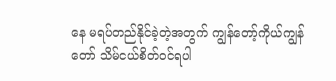နေ မရပ်တည်နိုင်ခဲ့တဲ့အတွက် ကျွန်တော့်ကိုယ်ကျွန်တော် သိမ်ငယ်စိတ်ဝင်ရပါ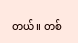တယ်။ တစ်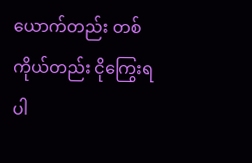ယောက်တည်း တစ်ကိုယ်တည်း ငိုကြွေးရပါ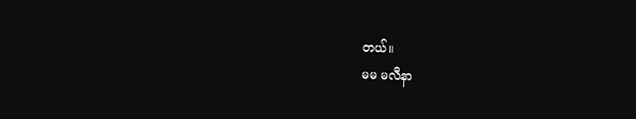တယ်။
မမ မလီနာ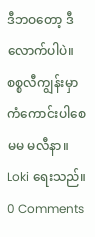ဒီဘဝတော့ ဒီလောက်ပါပဲ။
စစ္စလီကျွန်းမှာ ကံကောင်းပါစေ မမ မလီနာ။
Loki ရေးသည်။
0 Comments